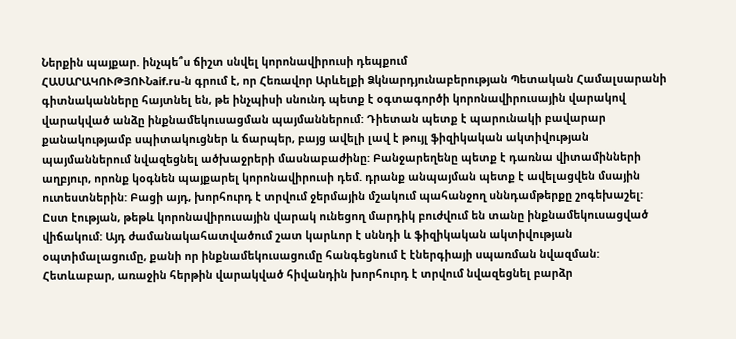Ներքին պայքար. ինչպե՞ս ճիշտ սնվել կորոնավիրուսի դեպքում
ՀԱՍԱՐԱԿՈՒԹՅՈՒՆaif.ru-ն գրում է, որ Հեռավոր Արևելքի Ձկնարդյունաբերության Պետական Համալսարանի գիտնականները հայտնել են, թե ինչպիսի սնունդ պետք է օգտագործի կորոնավիրուսային վարակով վարակված անձը ինքնամեկուսացման պայմաններում: Դիետան պետք է պարունակի բավարար քանակությամբ սպիտակուցներ և ճարպեր, բայց ավելի լավ է թույլ ֆիզիկական ակտիվության պայմաններում նվազեցնել ածխաջրերի մասնաբաժինը: Բանջարեղենը պետք է դառնա վիտամինների աղբյուր, որոնք կօգնեն պայքարել կորոնավիրուսի դեմ. դրանք անպայման պետք է ավելացվեն մսային ուտեստներին: Բացի այդ, խորհուրդ է տրվում ջերմային մշակում պահանջող սննդամթերքը շոգեխաշել:
Ըստ էության, թեթև կորոնավիրուսային վարակ ունեցող մարդիկ բուժվում են տանը ինքնամեկուսացված վիճակում: Այդ ժամանակահատվածում շատ կարևոր է սննդի և ֆիզիկական ակտիվության օպտիմալացումը, քանի որ ինքնամեկուսացումը հանգեցնում է էներգիայի սպառման նվազման:
Հետևաբար, առաջին հերթին վարակված հիվանդին խորհուրդ է տրվում նվազեցնել բարձր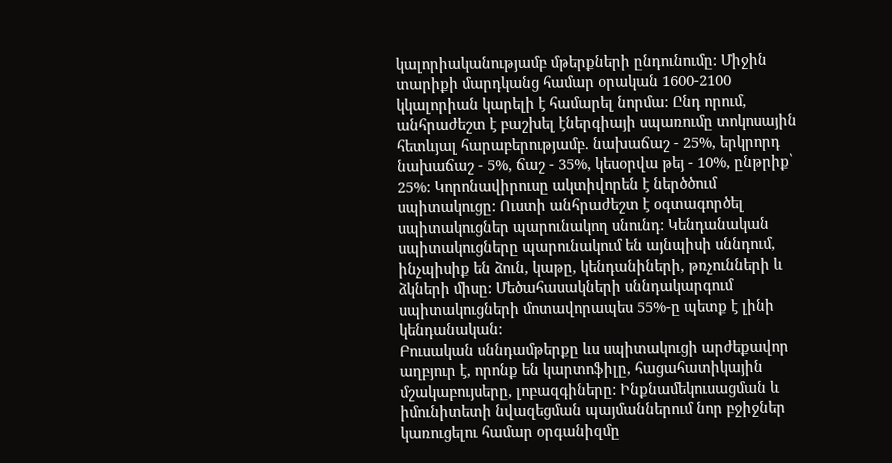կալորիականությամբ մթերքների ընդունումը: Միջին տարիքի մարդկանց համար օրական 1600-2100 կկալորիան կարելի է համարել նորմա: Ընդ որում, անհրաժեշտ է բաշխել էներգիայի սպառումը տոկոսային հետևյալ հարաբերությամբ. նախաճաշ - 25%, երկրորդ նախաճաշ - 5%, ճաշ - 35%, կեսօրվա թեյ - 10%, ընթրիք՝ 25%: Կորոնավիրուսը ակտիվորեն է ներծծում սպիտակուցը: Ուստի անհրաժեշտ է օգտագործել սպիտակուցներ պարունակող սնունդ: Կենդանական սպիտակուցները պարունակում են այնպիսի սննդում, ինչպիսիք են ձուն, կաթը, կենդանիների, թռչունների և ձկների միսը: Մեծահասակների սննդակարգում սպիտակուցների մոտավորապես 55%-ը պետք է լինի կենդանական:
Բուսական սննդամթերքը ևս սպիտակուցի արժեքավոր աղբյուր է, որոնք են կարտոֆիլը, հացահատիկային մշակաբույսերը, լոբազգիները: Ինքնամեկուսացման և իմունիտետի նվազեցման պայմաններում նոր բջիջներ կառուցելու համար օրգանիզմը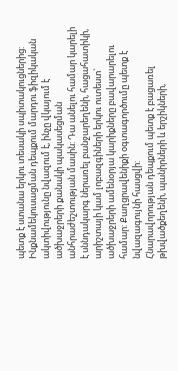պետք է ստանա երկու տեսակի սպիտակուցներից:
Ինքնամեկուսացման դեպքում մարդու ֆիզիկական ակտիվությունը նվազում է, ինչը վկայում է ածխաջրերի քանակի պակասեցման անհրաժեշտության մասին: Դա անելու համար կարելի է սննդակարգ ներառել բանջարեղենի, հացահատիկի, արիշտայի կամ լոբազգիների երկու ուտեստ` ածխաջրերի ամենօրյա կարիքները բավարարելու համար: Քաղցրավենիքի օգտագործումը պետք է նվազագույնի հասցվի:
Հնարավորության դեպքում պետք է բացառել թխվածքեղենի, պանիրների և երշիկների,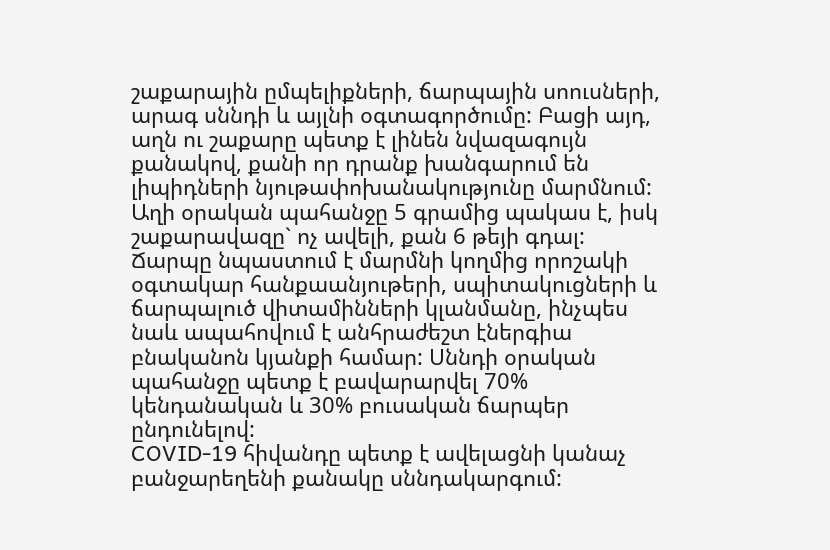շաքարային ըմպելիքների, ճարպային սոուսների, արագ սննդի և այլնի օգտագործումը: Բացի այդ, աղն ու շաքարը պետք է լինեն նվազագույն քանակով, քանի որ դրանք խանգարում են լիպիդների նյութափոխանակությունը մարմնում: Աղի օրական պահանջը 5 գրամից պակաս է, իսկ շաքարավազը` ոչ ավելի, քան 6 թեյի գդալ:
Ճարպը նպաստում է մարմնի կողմից որոշակի օգտակար հանքաանյութերի, սպիտակուցների և ճարպալուծ վիտամինների կլանմանը, ինչպես նաև ապահովում է անհրաժեշտ էներգիա բնականոն կյանքի համար: Սննդի օրական պահանջը պետք է բավարարվել 70% կենդանական և 30% բուսական ճարպեր ընդունելով:
COVID-19 հիվանդը պետք է ավելացնի կանաչ բանջարեղենի քանակը սննդակարգում: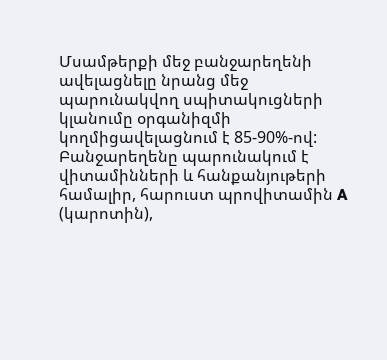Մսամթերքի մեջ բանջարեղենի ավելացնելը նրանց մեջ պարունակվող սպիտակուցների կլանումը օրգանիզմի կողմիցավելացնում է 85-90%-ով: Բանջարեղենը պարունակում է վիտամինների և հանքանյութերի համալիր, հարուստ պրովիտամին A (կարոտին),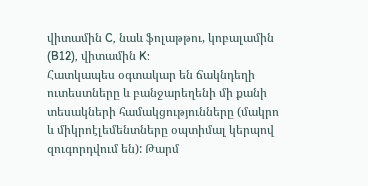վիտամին C, նաև ֆոլաթթու, կոբալամին (B12), վիտամին K:
Հատկապես օգտակար են ճակնդեղի ուտեստները և բանջարեղենի մի քանի տեսակների համակցությունները (մակրո և միկրոէլեմենտները օպտիմալ կերպով զուգորդվում են): Թարմ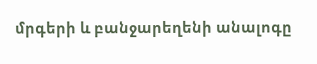մրգերի և բանջարեղենի անալոգը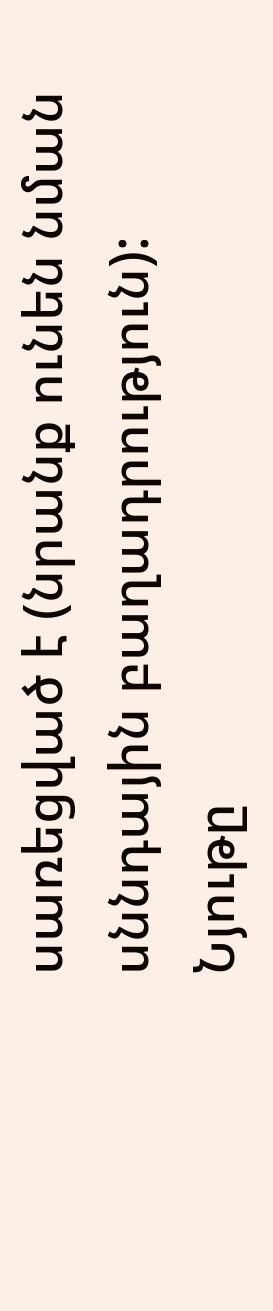սառեցված է (նրանք ունեն նման սննդային բաղադրություն):
Նյութը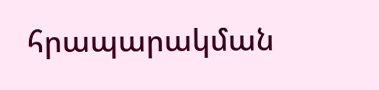հրապարակման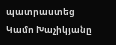պատրաստեց Կամո Խաչիկյանը